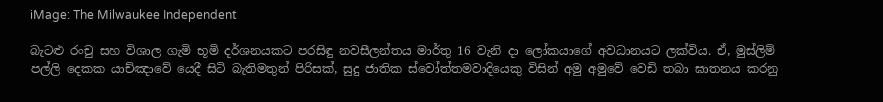iMage: The Milwaukee Independent

බැටළු රංචු සහ විශාල ගැමි භූමි දර්ශනයකට පරසිඳු නවසීලන්තය මාර්තු 16 වැනි දා ලෝකයාගේ අවධානයට ලක්විය. ඒ, මුස්ලිම් පල්ලි දෙකක යාච්ඤාවේ යෙදී සිටි බැතිමතුන් පිරිසක්, සුදු ජාතික ස්වෝත්තමවාදියෙකු විසින් අමු අමුවේ වෙඩි තබා ඝාතනය කරනු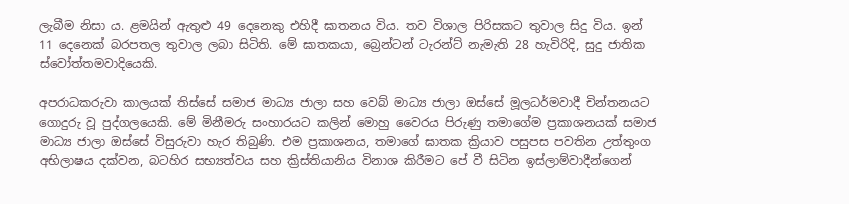ලැබීම නිසා ය. ළමයින් ඇතුළු 49 දෙනෙකු එහිදී ඝාතනය විය. තව විශාල පිරිසකට තුවාල සිදු විය. ඉන් 11 දෙනෙක් බරපතල තුවාල ලබා සිටිති. මේ ඝාතකයා, බ්‍රෙන්ටන් ටැරන්ට් නැමැති 28 හැවිරිදි, සුදු ජාතික ස්වෝත්තමවාදියෙකි.

අපරාධකරුවා කාලයක් තිස්සේ සමාජ මාධ්‍ය ජාලා සහ වෙබ් මාධ්‍ය ජාලා ඔස්සේ මූලධර්මවාදී චින්තනයට ගොදුරු වූ පුද්ගලයෙකි. මේ මිනීමරු සංහාරයට කලින් මොහු වෛරය පිරුණු තමාගේම ප්‍රකාශනයක් සමාජ මාධ්‍ය ජාලා ඔස්සේ විසුරුවා හැර තිබුණි. එම ප්‍රකාශනය, තමාගේ ඝාතක ක්‍රියාව පසුපස පවතින උත්තුංග අභිලාෂය දක්වන, බටහිර සභ්‍යත්වය සහ ක්‍රිස්තියානිය විනාශ කිරීමට පේ වී සිටින ඉස්ලාම්වාදීන්ගෙන්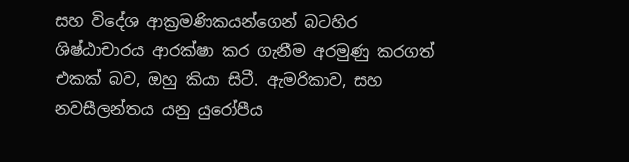සහ විදේශ ආක්‍රමණිකයන්ගෙන් බටහිර ශිෂ්ඨාචාරය ආරක්ෂා කර ගැනීම අරමුණු කරගත් එකක් බව, ඔහු කියා සිටී. ඇමරිකාව, සහ නවසීලන්තය යනු යුරෝපීය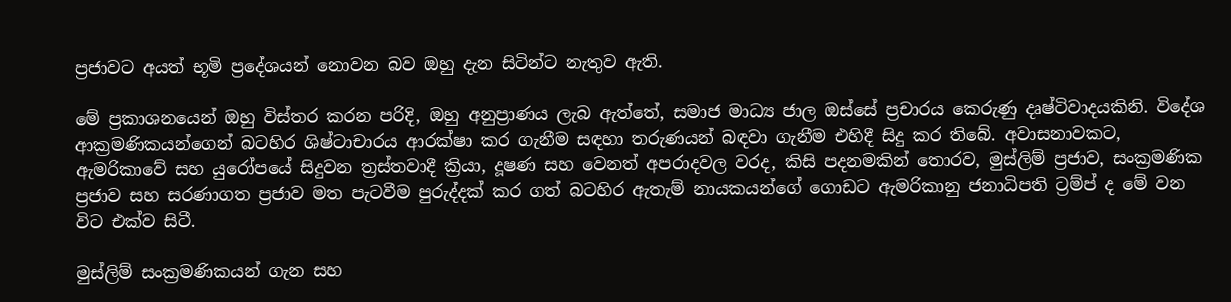ප්‍රජාවට අයත් භූමි ප්‍රදේශයන් නොවන බව ඔහු දැන සිටින්ට නැතුව ඇති.

මේ ප්‍රකාශනයෙන් ඔහු විස්තර කරන පරිදි, ඔහු අනුප්‍රාණය ලැබ ඇත්තේ, සමාජ මාධ්‍ය ජාල ඔස්සේ ප්‍රචාරය කෙරුණු දෘෂ්ටිවාදයකිනි. විදේශ ආක්‍රමණිකයන්ගෙන් බටහිර ශිෂ්ටාචාරය ආරක්ෂා කර ගැනීම සඳහා තරුණයන් බඳවා ගැනීම එහිදී සිදු කර තිබේ. අවාසනාවකට, ඇමරිකාවේ සහ යුරෝපයේ සිදුවන ත්‍රස්තවාදී ක්‍රියා, දූෂණ සහ වෙනත් අපරාදවල වරද, කිසි පදනමකින් තොරව, මුස්ලිම් ප්‍රජාව, සංක්‍රමණික ප්‍රජාව සහ සරණාගත ප්‍රජාව මත පැටවීම පුරුද්දක් කර ගත් බටහිර ඇතැම් නායකයන්ගේ ගොඩට ඇමරිකානු ජනාධිපති ට්‍රම්ප් ද මේ වන විට එක්ව සිටී.

මුස්ලිම් සංක්‍රමණිකයන් ගැන සහ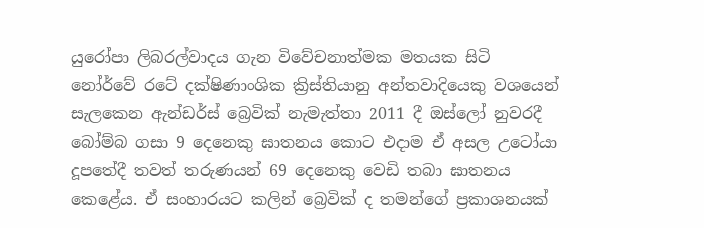යුරෝපා ලිබරල්වාදය ගැන විවේචනාත්මක මතයක සිටි නෝර්වේ රටේ දක්ෂිණාංශික ක්‍රිස්තියානු අන්තවාදියෙකු වශයෙන් සැලකෙන ඇන්ඩර්ස් බ්‍රෙවික් නැමැත්තා 2011 දී ඔස්ලෝ නුවරදී බෝම්බ ගසා 9 දෙනෙකු ඝාතනය කොට එදාම ඒ අසල උටෝයා දූපතේදී තවත් තරුණයන් 69 දෙනෙකු වෙඩි තබා ඝාතනය කෙළේය. ඒ සංහාරයට කලින් බ්‍රෙවික් ද තමන්ගේ ප්‍රකාශනයක්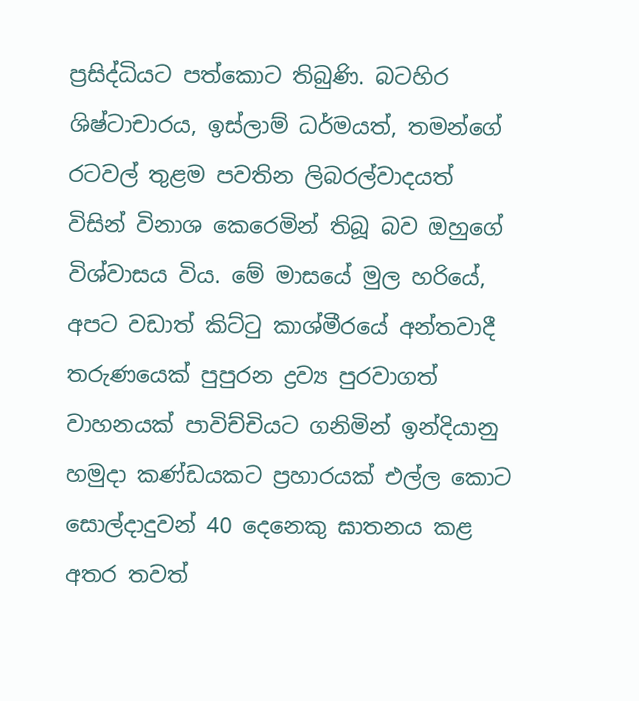ප්‍රසිද්ධියට පත්කොට තිබුණි. බටහිර ශිෂ්ටාචාරය, ඉස්ලාම් ධර්මයත්, තමන්ගේ රටවල් තුළම පවතින ලිබරල්වාදයත් විසින් විනාශ කෙරෙමින් තිබූ බව ඔහුගේ විශ්වාසය විය. මේ මාසයේ මුල හරියේ, අපට වඩාත් කිට්ටු කාශ්මීරයේ අන්තවාදී තරුණයෙක් පුපුරන ද්‍රව්‍ය පුරවාගත් වාහනයක් පාවිච්චියට ගනිමින් ඉන්දියානු හමුදා කණ්ඩයකට ප්‍රහාරයක් එල්ල කොට සොල්දාදුවන් 40 දෙනෙකු ඝාතනය කළ අතර තවත්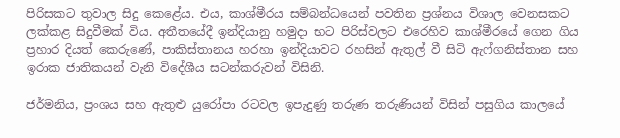පිරිසකට තුවාල සිදු කෙළේය. එය, කාශ්මීරය සම්බන්ධයෙන් පවතින ප්‍රශ්නය විශාල වෙනසකට ලක්කළ සිදුවීමක් විය. අතීතයේදී ඉන්දියානු හමුදා භට පිරිස්වලට එරෙහිව කාශ්මීරයේ ගෙන ගිය ප්‍රහාර දියත් කෙරුණේ, පාකිස්තානය හරහා ඉන්දියාවට රහසින් ඇතුල් වී සිටි ඇෆ්ගනිස්තාන සහ ඉරාක ජාතිකයන් වැනි විදේශීය සටන්කරුවන් විසිනි.

ජර්මනිය, ප්‍රංශය සහ ඇතුළු යුරෝපා රටවල ඉපැදුණු තරුණ තරුණියන් විසින් පසුගිය කාලයේ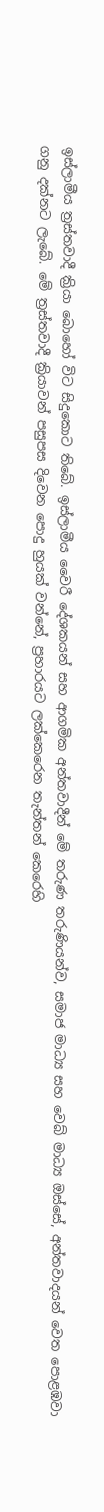ඉස්ලාමීය ත්‍රස්තවාදී ක්‍රියා බොහෝ විට සිදුකොට තිබේ. ඉස්ලාමීය වෛරී දේශකයන් සහ ආගමික අන්තවාදීන් මේ තරුණ තරුණියන්ව, සමාජ මාධ්‍ය සහ වෙබ් මාධ්‍ය ඔස්සේ, අන්තවාදයන් වෙත පොළඹවා ගනු දක්නට ලැබේ. මේ ත්‍රස්තවාදී ක්‍රියාවන් පසුපස දිවෙන පොදු හුයක් වන්නේ, ප්‍රහාරයට ලක්කෙරෙන තැන්තන් කෙරෙහි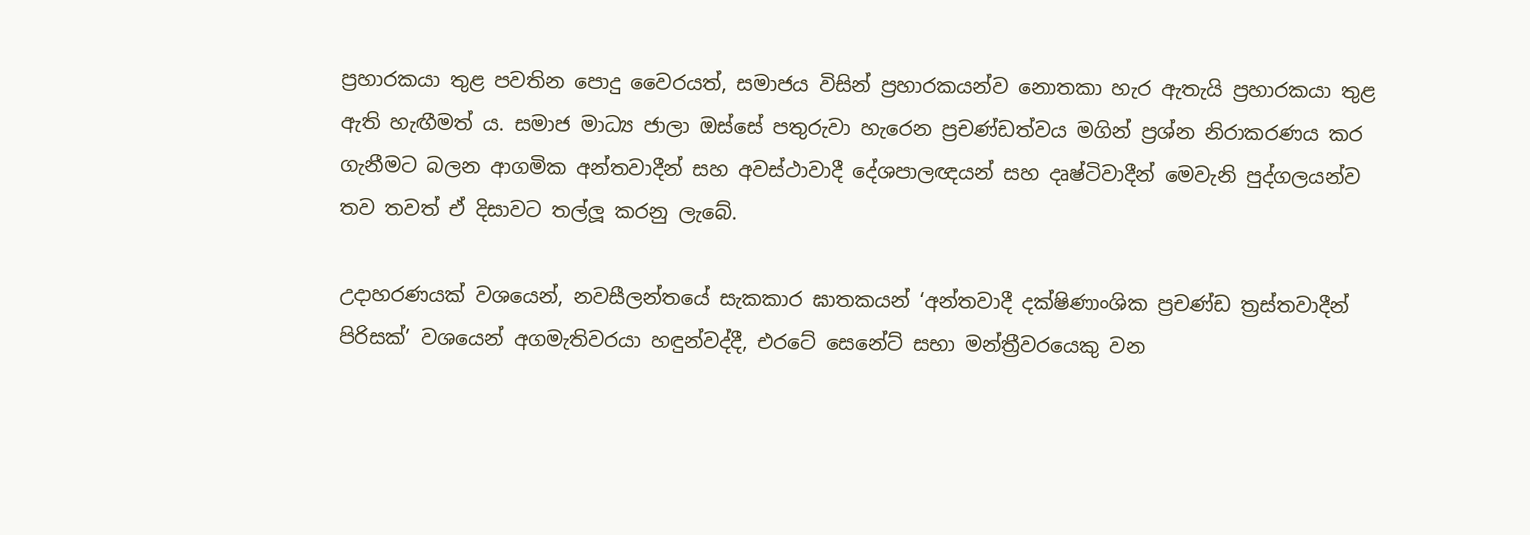ප්‍රහාරකයා තුළ පවතින පොදු වෛරයත්, සමාජය විසින් ප්‍රහාරකයන්ව නොතකා හැර ඇතැයි ප්‍රහාරකයා තුළ ඇති හැඟීමත් ය. සමාජ මාධ්‍ය ජාලා ඔස්සේ පතුරුවා හැරෙන ප්‍රචණ්ඩත්වය මගින් ප්‍රශ්න නිරාකරණය කර ගැනීමට බලන ආගමික අන්තවාදීන් සහ අවස්ථාවාදී දේශපාලඥයන් සහ දෘෂ්ටිවාදීන් මෙවැනි පුද්ගලයන්ව තව තවත් ඒ දිසාවට තල්ලූ කරනු ලැබේ.

උදාහරණයක් වශයෙන්, නවසීලන්තයේ සැකකාර ඝාතකයන් ‘අන්තවාදී දක්ෂිණාංශික ප්‍රචණ්ඩ ත්‍රස්තවාදීන් පිරිසක්’ වශයෙන් අගමැතිවරයා හඳුන්වද්දී, එරටේ සෙනේට් සභා මන්ත්‍රීවරයෙකු වන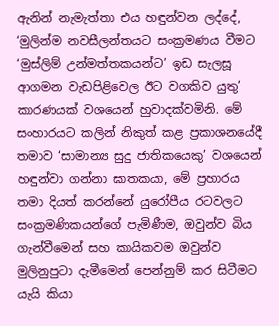ඇනින් නැමැත්තා එය හඳුන්වන ලද්දේ, ‘මුලින්ම නවසීලන්තයට සංක්‍රමණය වීමට ‘මුස්ලිම් උන්මත්තකයන්ට’ ඉඩ සැලසූ ආගමන වැඩපිළිවෙල ඊට වගකිව යුතු’ කාරණයක් වශයෙන් හුවාදක්වමිනි. මේ සංහාරයට කලින් නිකුත් කළ ප්‍රකාශනයේදී තමාව ‘සාමාන්‍ය සුදු ජාතිකයෙකු’ වශයෙන් හඳුන්වා ගන්නා ඝාතකයා, මේ ප්‍රහාරය තමා දියත් කරන්නේ යුරෝපීය රටවලට සංක්‍රමණිකයන්ගේ පැමිණීම, ඔවුන්ව බිය ගැන්වීමෙන් සහ කායිකවම ඔවුන්ව මුලිනුපුටා දැමීමෙන් පෙන්නුම් කර සිටීමට යැයි කියා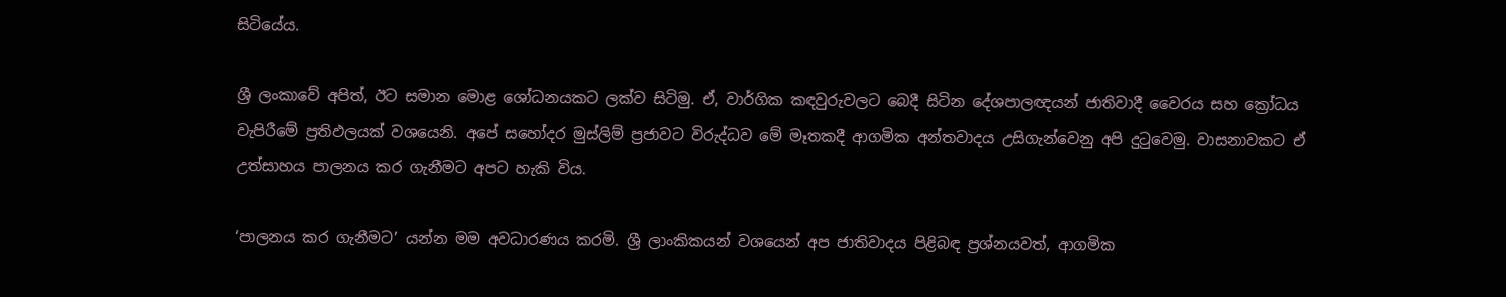සිටියේය.

ශ්‍රී ලංකාවේ අපිත්, ඊට සමාන මොළ ශෝධනයකට ලක්ව සිටිමු. ඒ, වාර්ගික කඳවුරුවලට බෙදී සිටින දේශපාලඥයන් ජාතිවාදී වෛරය සහ ක්‍රෝධය වැපිරීමේ ප්‍රතිඵලයක් වශයෙනි. අපේ සහෝදර මුස්ලිම් ප්‍රජාවට විරුද්ධව මේ මෑතකදී ආගමික අන්තවාදය උසිගැන්වෙනු අපි දුටුවෙමු. වාසනාවකට ඒ උත්සාහය පාලනය කර ගැනීමට අපට හැකි විය.

‘පාලනය කර ගැනීමට’ යන්න මම අවධාරණය කරමි. ශ්‍රී ලාංකිකයන් වශයෙන් අප ජාතිවාදය පිළිබඳ ප්‍රශ්නයවත්, ආගමික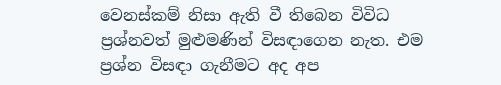වෙනස්කම් නිසා ඇති වී තිබෙන විවිධ ප්‍රශ්නවත් මුළුමණින් විසඳාගෙන නැත. එම ප්‍රශ්න විසඳා ගැනීමට අද අප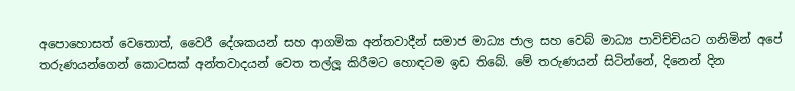අපොහොසත් වෙතොත්, වෛරී දේශකයන් සහ ආගමික අන්තවාදීන් සමාජ මාධ්‍ය ජාල සහ වෙබ් මාධ්‍ය පාවිච්චියට ගනිමින් අපේ තරුණයන්ගෙන් කොටසක් අන්තවාදයන් වෙත තල්ලූ කිරීමට හොඳටම ඉඩ තිබේ. මේ තරුණයන් සිටින්නේ, දිනෙන් දින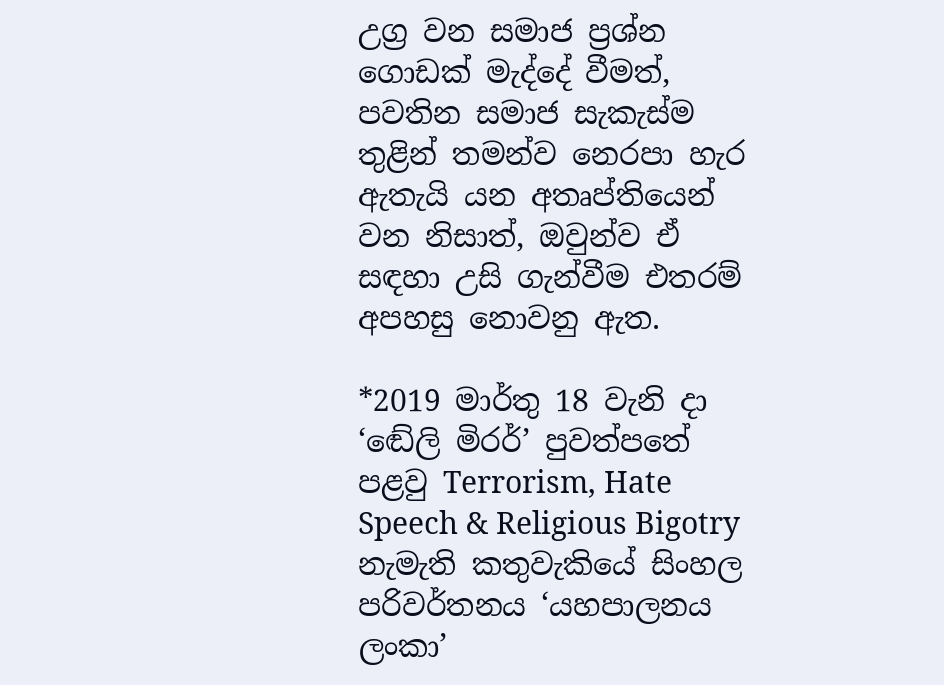උග්‍ර වන සමාජ ප්‍රශ්න ගොඩක් මැද්දේ වීමත්, පවතින සමාජ සැකැස්ම තුළින් තමන්ව නෙරපා හැර ඇතැයි යන අතෘප්තියෙන් වන නිසාත්, ඔවුන්ව ඒ සඳහා උසි ගැන්වීම එතරම් අපහසු නොවනු ඇත.

*2019 මාර්තු 18 වැනි දා ‘ඬේලි මිරර්’ පුවත්පතේ පළවු Terrorism, Hate Speech & Religious Bigotry නැමැති කතුවැකියේ සිංහල පරිවර්තනය ‘යහපාලනය ලංකා’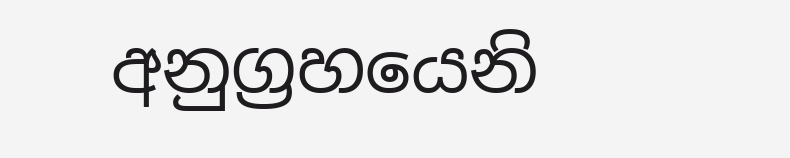අනුග්‍රහයෙනි